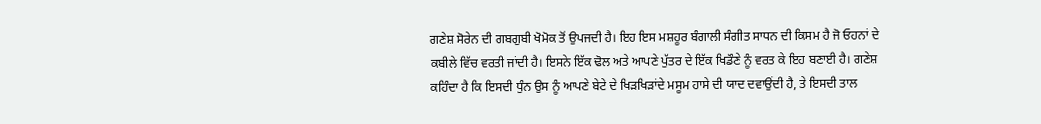ਗਣੇਸ਼ ਸੋਰੇਨ ਦੀ ਗਬਗੁਬੀ ਖੋਮੋਕ ਤੋਂ ਉਪਜਦੀ ਹੈ। ਇਹ ਇਸ ਮਸ਼ਹੂਰ ਬੰਗਾਲੀ ਸੰਗੀਤ ਸਾਧਨ ਦੀ ਕਿਸਮ ਹੈ ਜੋ ਓਹਨਾਂ ਦੇ ਕਬੀਲੇ ਵਿੱਚ ਵਰਤੀ ਜਾਂਦੀ ਹੈ। ਇਸਨੇ ਇੱਕ ਢੋਲ ਅਤੇ ਆਪਣੇ ਪੁੱਤਰ ਦੇ ਇੱਕ ਖਿਡੌਣੇ ਨੂੰ ਵਰਤ ਕੇ ਇਹ ਬਣਾਈ ਹੈ। ਗਣੇਸ਼ ਕਹਿੰਦਾ ਹੈ ਕਿ ਇਸਦੀ ਧੁੰਨ ਉਸ ਨੂੰ ਆਪਣੇ ਬੇਟੇ ਦੇ ਖਿੜਖਿੜਾਂਦੇ ਮਸੂਮ ਹਾਸੇ ਦੀ ਯਾਦ ਦਵਾਉਂਦੀ ਹੈ, ਤੇ ਇਸਦੀ ਤਾਲ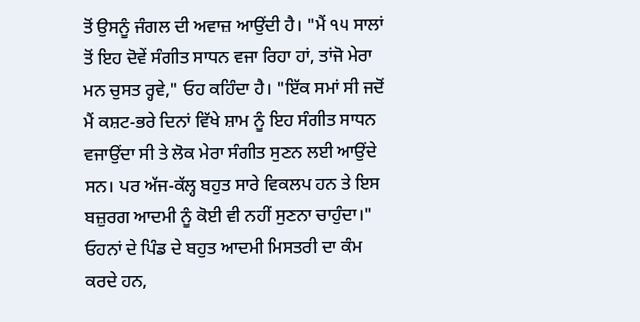ਤੋਂ ਉਸਨੂੰ ਜੰਗਲ ਦੀ ਅਵਾਜ਼ ਆਉਂਦੀ ਹੈ। "ਮੈਂ ੧੫ ਸਾਲਾਂ ਤੋਂ ਇਹ ਦੋਵੇਂ ਸੰਗੀਤ ਸਾਧਨ ਵਜਾ ਰਿਹਾ ਹਾਂ, ਤਾਂਜੋ ਮੇਰਾ ਮਨ ਚੁਸਤ ਰ੍ਹਵੇ," ਓਹ ਕਹਿੰਦਾ ਹੈ। "ਇੱਕ ਸਮਾਂ ਸੀ ਜਦੋਂ ਮੈਂ ਕਸ਼ਟ-ਭਰੇ ਦਿਨਾਂ ਵਿੱਖੇ ਸ਼ਾਮ ਨੂੰ ਇਹ ਸੰਗੀਤ ਸਾਧਨ ਵਜਾਉਂਦਾ ਸੀ ਤੇ ਲੋਕ ਮੇਰਾ ਸੰਗੀਤ ਸੁਣਨ ਲਈ ਆਉਂਦੇ ਸਨ। ਪਰ ਅੱਜ-ਕੱਲ੍ਹ ਬਹੁਤ ਸਾਰੇ ਵਿਕਲਪ ਹਨ ਤੇ ਇਸ ਬਜ਼ੁਰਗ ਆਦਮੀ ਨੂੰ ਕੋਈ ਵੀ ਨਹੀਂ ਸੁਣਨਾ ਚਾਹੁੰਦਾ।"
ਓਹਨਾਂ ਦੇ ਪਿੰਡ ਦੇ ਬਹੁਤ ਆਦਮੀ ਮਿਸਤਰੀ ਦਾ ਕੰਮ ਕਰਦੇ ਹਨ,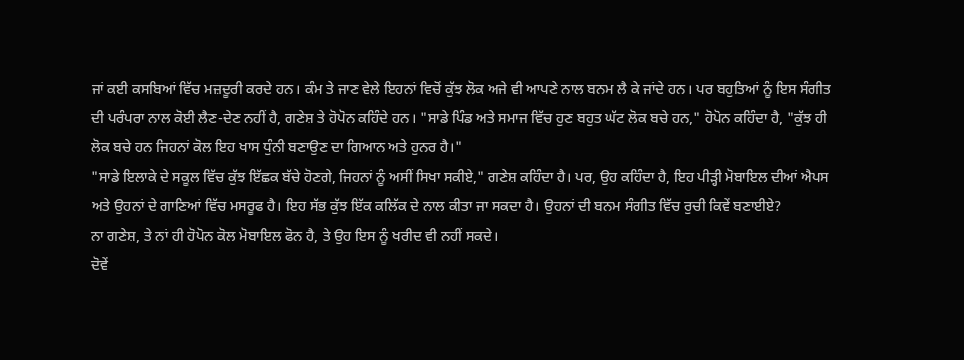ਜਾਂ ਕਈ ਕਸਬਿਆਂ ਵਿੱਚ ਮਜ਼ਦੂਰੀ ਕਰਦੇ ਹਨ। ਕੰਮ ਤੇ ਜਾਣ ਵੇਲੇ ਇਹਨਾਂ ਵਿਚੋਂ ਕੁੱਝ ਲੋਕ ਅਜੇ ਵੀ ਆਪਣੇ ਨਾਲ ਬਨਮ ਲੈ ਕੇ ਜਾਂਦੇ ਹਨ। ਪਰ ਬਹੁਤਿਆਂ ਨੂੰ ਇਸ ਸੰਗੀਤ ਦੀ ਪਰੰਪਰਾ ਨਾਲ ਕੋਈ ਲੈਣ-ਦੇਣ ਨਹੀਂ ਹੈ, ਗਣੇਸ਼ ਤੇ ਹੋਪੋਨ ਕਹਿੰਦੇ ਹਨ। "ਸਾਡੇ ਪਿੰਡ ਅਤੇ ਸਮਾਜ ਵਿੱਚ ਹੁਣ ਬਹੁਤ ਘੱਟ ਲੋਕ ਬਚੇ ਹਨ," ਹੋਪੋਨ ਕਹਿੰਦਾ ਹੈ, "ਕੁੱਝ ਹੀ ਲੋਕ ਬਚੇ ਹਨ ਜਿਹਨਾਂ ਕੋਲ ਇਹ ਖਾਸ ਧੁੰਨੀ ਬਣਾਉਣ ਦਾ ਗਿਆਨ ਅਤੇ ਹੁਨਰ ਹੈ।"
"ਸਾਡੇ ਇਲਾਕੇ ਦੇ ਸਕੂਲ ਵਿੱਚ ਕੁੱਝ ਇੱਛਕ ਬੱਚੇ ਹੋਣਗੇ, ਜਿਹਨਾਂ ਨੂੰ ਅਸੀਂ ਸਿਖਾ ਸਕੀਏ," ਗਣੇਸ਼ ਕਹਿੰਦਾ ਹੈ। ਪਰ, ਉਹ ਕਹਿੰਦਾ ਹੈ, ਇਹ ਪੀੜ੍ਹੀ ਮੋਬਾਇਲ ਦੀਆਂ ਐਪਸ ਅਤੇ ਉਹਨਾਂ ਦੇ ਗਾਣਿਆਂ ਵਿੱਚ ਮਸਰੂਫ ਹੈ। ਇਹ ਸੱਭ ਕੁੱਝ ਇੱਕ ਕਲਿੱਕ ਦੇ ਨਾਲ ਕੀਤਾ ਜਾ ਸਕਦਾ ਹੈ। ਉਹਨਾਂ ਦੀ ਬਨਮ ਸੰਗੀਤ ਵਿੱਚ ਰੁਚੀ ਕਿਵੇਂ ਬਣਾਈਏ?
ਨਾ ਗਣੇਸ਼, ਤੇ ਨਾਂ ਹੀ ਹੋਪੋਨ ਕੋਲ ਮੋਬਾਇਲ ਫੋਨ ਹੈ, ਤੇ ਉਹ ਇਸ ਨੂੰ ਖਰੀਦ ਵੀ ਨਹੀਂ ਸਕਦੇ।
ਦੋਵੇਂ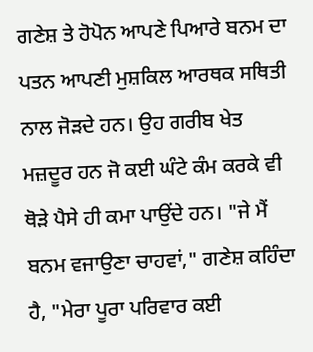ਗਣੇਸ਼ ਤੇ ਹੋਪੋਨ ਆਪਣੇ ਪਿਆਰੇ ਬਨਮ ਦਾ ਪਤਨ ਆਪਣੀ ਮੁਸ਼ਕਿਲ ਆਰਥਕ ਸਥਿਤੀ ਨਾਲ ਜੋੜਦੇ ਹਨ। ਉਹ ਗਰੀਬ ਖੇਤ ਮਜ਼ਦੂਰ ਹਨ ਜੋ ਕਈ ਘੰਟੇ ਕੰਮ ਕਰਕੇ ਵੀ ਥੋੜੇ ਪੈਸੇ ਹੀ ਕਮਾ ਪਾਉਂਦੇ ਹਨ। "ਜੇ ਮੈਂ ਬਨਮ ਵਜਾਉਣਾ ਚਾਹਵਾਂ," ਗਣੇਸ਼ ਕਹਿੰਦਾ ਹੈ, "ਮੇਰਾ ਪੂਰਾ ਪਰਿਵਾਰ ਕਈ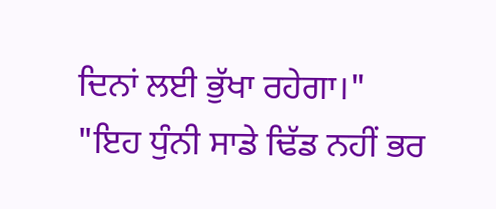ਦਿਨਾਂ ਲਈ ਭੁੱਖਾ ਰਹੇਗਾ।"
"ਇਹ ਧੁੰਨੀ ਸਾਡੇ ਢਿੱਡ ਨਹੀਂ ਭਰ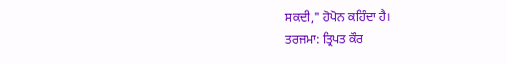ਸਕਦੀ," ਹੋਪੋਨ ਕਹਿੰਦਾ ਹੈ।
ਤਰਜਮਾ: ਤ੍ਰਿਪਤ ਕੌਰ